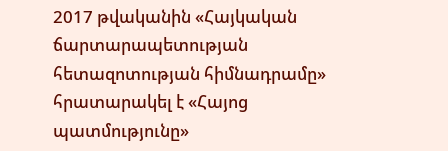2017 թվականին «Հայկական ճարտարապետության հետազոտության հիմնադրամը» հրատարակել է «Հայոց պատմությունը»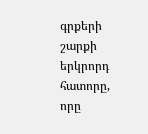գրքերի շարքի երկրորդ հատորը, որը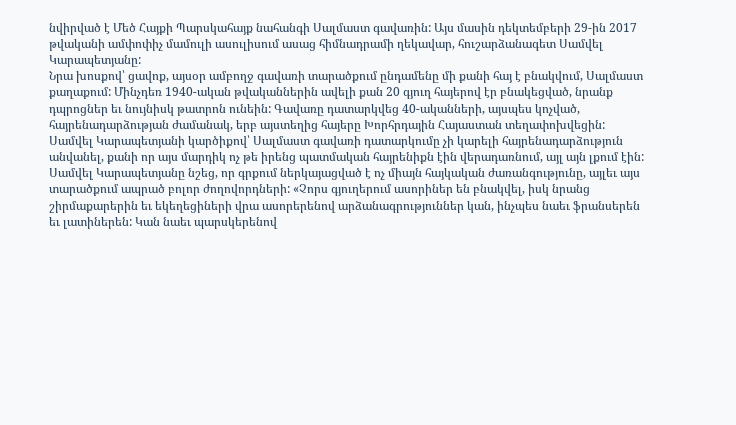նվիրված է Մեծ Հայքի Պարսկահայք նահանգի Սալմաստ գավառին: Այս մասին դեկտեմբերի 29-ին 2017 թվականի ամփոփիչ մամուլի ասուլիսում ասաց հիմնադրամի ղեկավար, հուշարձանագետ Սամվել Կարապետյանը:
Նրա խոսքով՝ ցավոք, այսօր ամբողջ գավառի տարածքում ընդամենը մի քանի հայ է բնակվում, Սալմաստ քաղաքում: Մինչդեռ 1940-ական թվականներին ավելի քան 20 գյուղ հայերով էր բնակեցված, նրանք դպրոցներ եւ նույնիսկ թատրոն ունեին: Գավառը դատարկվեց 40-ականների, այսպես կոչված, հայրենադարձության ժամանակ, երբ այստեղից հայերը Խորհրդային Հայաստան տեղափոխվեցին: Սամվել Կարապետյանի կարծիքով՝ Սալմաստ գավառի դատարկումը չի կարելի հայրենադարձություն անվանել, քանի որ այս մարդիկ ոչ թե իրենց պատմական հայրենիքն էին վերադառնում, այլ այն լքում էին:
Սամվել Կարապետյանը նշեց, որ գրքում ներկայացված է ոչ միայն հայկական ժառանգությունը, այլեւ այս տարածքում ապրած բոլոր ժողովորդների: «Չորս գյուղերում ասորիներ են բնակվել, իսկ նրանց շիրմաքարերին եւ եկեղեցիների վրա ասորերենով արձանագրություններ կան, ինչպես նաեւ ֆրանսերեն եւ լատիներեն: Կան նաեւ պարսկերենով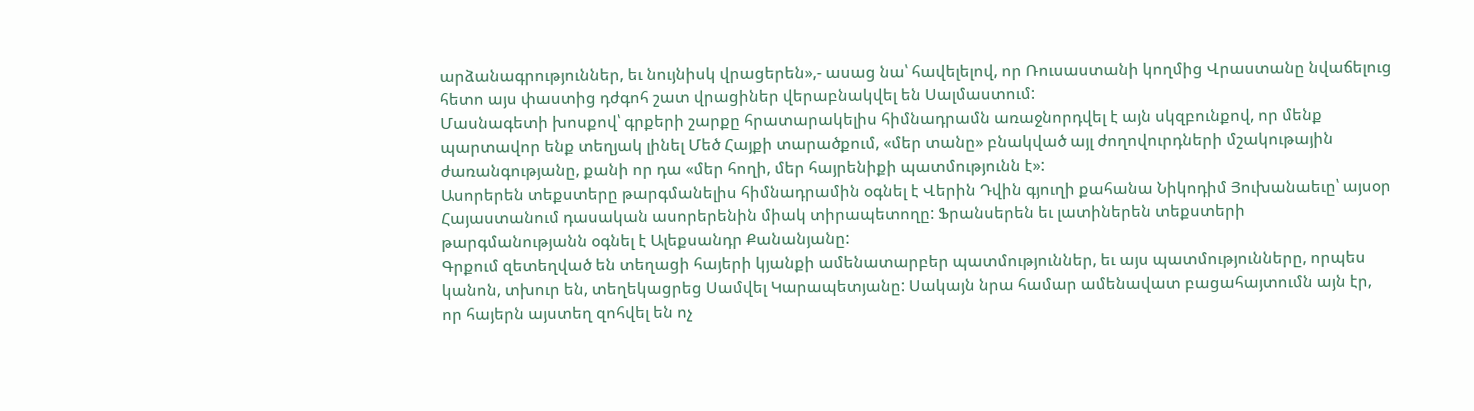արձանագրություններ, եւ նույնիսկ վրացերեն»,- ասաց նա՝ հավելելով, որ Ռուսաստանի կողմից Վրաստանը նվաճելուց հետո այս փաստից դժգոհ շատ վրացիներ վերաբնակվել են Սալմաստում:
Մասնագետի խոսքով՝ գրքերի շարքը հրատարակելիս հիմնադրամն առաջնորդվել է այն սկզբունքով, որ մենք պարտավոր ենք տեղյակ լինել Մեծ Հայքի տարածքում, «մեր տանը» բնակված այլ ժողովուրդների մշակութային ժառանգությանը, քանի որ դա «մեր հողի, մեր հայրենիքի պատմությունն է»:
Ասորերեն տեքստերը թարգմանելիս հիմնադրամին օգնել է Վերին Դվին գյուղի քահանա Նիկոդիմ Յուխանաեւը՝ այսօր Հայաստանում դասական ասորերենին միակ տիրապետողը: Ֆրանսերեն եւ լատիներեն տեքստերի թարգմանությանն օգնել է Ալեքսանդր Քանանյանը:
Գրքում զետեղված են տեղացի հայերի կյանքի ամենատարբեր պատմություններ, եւ այս պատմությունները, որպես կանոն, տխուր են, տեղեկացրեց Սամվել Կարապետյանը: Սակայն նրա համար ամենավատ բացահայտումն այն էր, որ հայերն այստեղ զոհվել են ոչ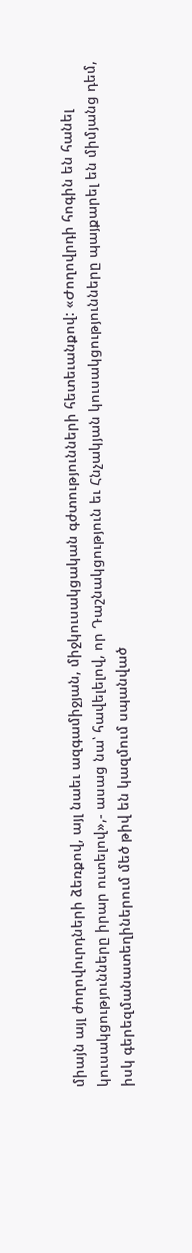միայն այլ ժողովուրդների ձեռքով, այլ նաեւ ազգամիջյան, միջկուսակցական գժտությունների հետեւանքով: «Ժողովրդի հոգին են հանել կուսակցությունները իրար ուտելով»,- ասաց նա՝ հավելելով, որ Դաշնակցություն եւ Հնչակյան կուսակցությունները պայքարել են միմյանց դեմ, իսկ գերեզմանատեղիներում մեծ թիվ են կազմում սպանված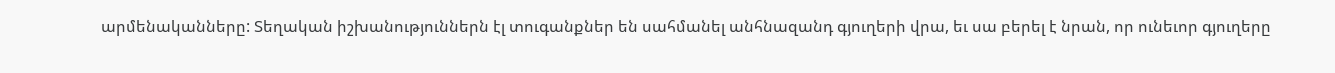արմենականները: Տեղական իշխանություններն էլ տուգանքներ են սահմանել անհնազանդ գյուղերի վրա, եւ սա բերել է նրան, որ ունեւոր գյուղերը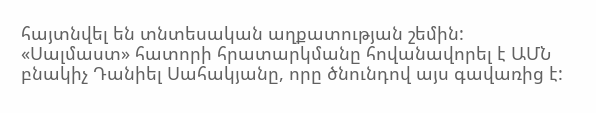հայտնվել են տնտեսական աղքատության շեմին:
«Սալմաստ» հատորի հրատարկմանը հովանավորել է ԱՄՆ բնակիչ Դանիել Սահակյանը, որը ծնունդով այս գավառից է: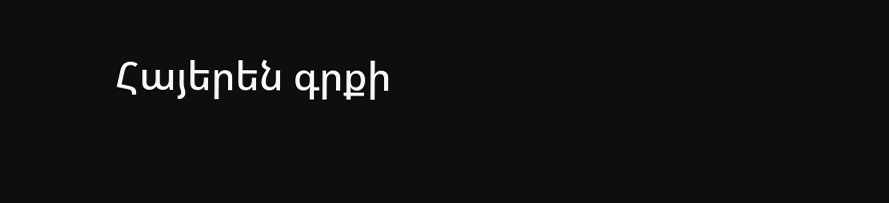Հայերեն գրքի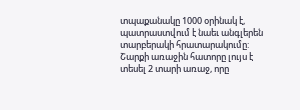տպաքանակը 1000 օրինակ է, պատրաստվում է նաեւ անգլերեն տարբերակի հրատարակումը:
Շարքի առաջին հատորը լույս է տեսել 2 տարի առաջ, որը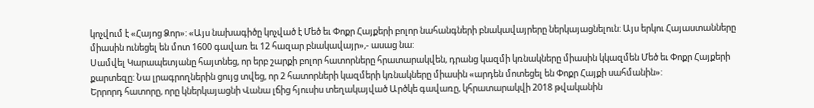կոչվում է «Հայոց Ձոր»: «Այս նախագիծը կոչված է Մեծ եւ Փոքր Հայքերի բոլոր նահանգների բնակավայրերը ներկայացնելուն: Այս երկու Հայաստանները միասին ունեցել են մոտ 1600 գավառ եւ 12 հազար բնակավայր»,- ասաց նա:
Սամվել Կարապետյանը հայտնեց, որ երբ շարքի բոլոր հատորները հրատարակվեն, դրանց կազմի կռնակները միասին կկազմեն Մեծ եւ Փոքր Հայքերի քարտեզը: Նա լրագրողներին ցույց տվեց, որ 2 հատորների կազմերի կռնակները միասին «արդեն մոտեցել են Փոքր Հայքի սահմանին»:
Երրորդ հատորը, որը կներկայացնի Վանա լճից հյուսիս տեղակայված Արծկե գավառը, կհրատարակվի 2018 թվականին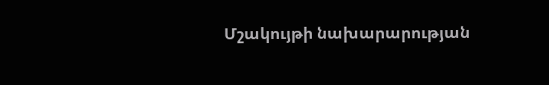Մշակույթի նախարարության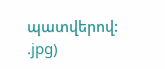պատվերով:
.jpg)